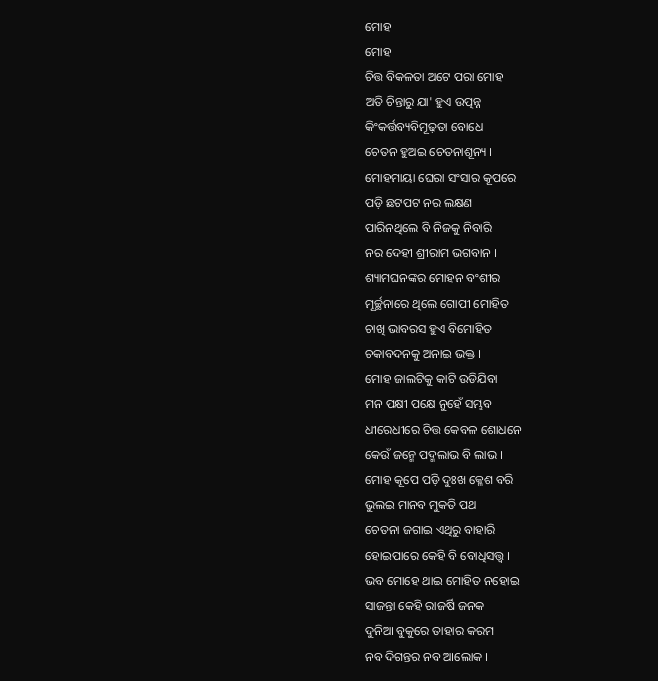ମୋହ
ମୋହ
ଚିତ୍ତ ବିକଳତା ଅଟେ ପରା ମୋହ
ଅତି ଚିନ୍ତାରୁ ଯା' ହୁଏ ଉତ୍ପନ୍ନ
କିଂକର୍ତ୍ତବ୍ୟବିମୂଢ଼ତା ବୋଧେ
ଚେତନ ହୁଅଇ ଚେତନାଶୂନ୍ୟ ।
ମୋହମାୟା ଘେରା ସଂସାର କୂପରେ
ପଡ଼ି ଛଟପଟ ନର ଲକ୍ଷଣ
ପାରିନଥିଲେ ବି ନିଜକୁ ନିବାରି
ନର ଦେହୀ ଶ୍ରୀରାମ ଭଗବାନ ।
ଶ୍ୟାମଘନଙ୍କର ମୋହନ ବଂଶୀର
ମୂର୍ଚ୍ଛନାରେ ଥିଲେ ଗୋପୀ ମୋହିତ
ଚାଖି ଭାବରସ ହୁଏ ବିମୋହିତ
ଚକାବଦନକୁ ଅନାଇ ଭକ୍ତ ।
ମୋହ ଜାଲଟିକୁ କାଟି ଉଡିଯିବା
ମନ ପକ୍ଷୀ ପକ୍ଷେ ନୁହେଁ ସମ୍ଭବ
ଧୀରେଧୀରେ ଚିତ୍ତ କେବଳ ଶୋଧନେ
କେଉଁ ଜନ୍ମେ ପଦ୍ମଲାଭ ବି ଲାଭ ।
ମୋହ କୂପେ ପଡ଼ି ଦୁଃଖ କ୍ଳେଶ ବରି
ଭୁଲଇ ମାନବ ମୁକତି ପଥ
ଚେତନା ଜଗାଇ ଏଥିରୁ ବାହାରି
ହୋଇପାରେ କେହି ବି ବୋଧିସତ୍ତ୍ବ ।
ଭବ ମୋହେ ଥାଇ ମୋହିତ ନହୋଇ
ସାଜନ୍ତା କେହି ରାଜର୍ଷି ଜନକ
ଦୁନିଆ ବୁକୁରେ ତାହାର କରମ
ନବ ଦିଗନ୍ତର ନବ ଆଲୋକ ।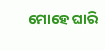ମୋହେ ଘାରି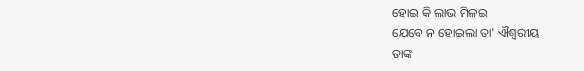ହୋଇ କି ଲାଭ ମିଳଇ
ଯେବେ ନ ହୋଇଲା ତା' ଐଶ୍ୱରୀୟ
ତାଙ୍କ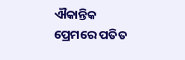ଐକାନ୍ତିକ ପ୍ରେମରେ ପତିତ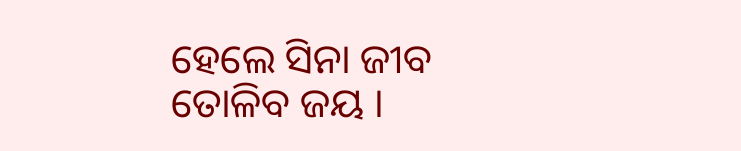ହେଲେ ସିନା ଜୀବ ତୋଳିବ ଜୟ ।